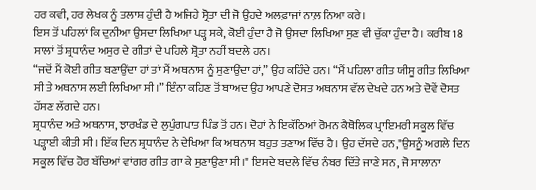ਹਰ ਕਵੀ, ਹਰ ਲੇਖਕ ਨੂੰ ਤਲਾਸ਼ ਹੁੰਦੀ ਹੈ ਅਜਿਹੇ ਸ੍ਰੋਤਾ ਦੀ ਜੋ ਉਹਦੇ ਅਲਫ਼ਾਜਾਂ ਨਾਲ਼ ਨਿਆ ਕਰੇ।
ਇਸ ਤੋਂ ਪਹਿਲਾਂ ਕਿ ਦੁਨੀਆ ਉਸਦਾ ਲਿਖਿਆ ਪੜ੍ਹ ਸਕੇ, ਕੋਈ ਹੁੰਦਾ ਹੈ ਜੋ ਉਸਦਾ ਲਿਖਿਆ ਸੁਣ ਵੀ ਚੁੱਕਾ ਹੁੰਦਾ ਹੈ। ਕਰੀਬ 18 ਸਾਲਾਂ ਤੋਂ ਸ਼੍ਰਧਾਨੰਦ ਅਸੁਰ ਦੇ ਗੀਤਾਂ ਦੇ ਪਹਿਲੇ ਸ਼੍ਰੋਤਾ ਨਹੀਂ ਬਦਲੇ ਹਨ।
“ਜਦੋਂ ਮੈਂ ਕੋਈ ਗੀਤ ਬਣਾਉਂਦਾ ਹਾਂ ਤਾਂ ਮੈਂ ਅਥਨਾਸ ਨੂੰ ਸੁਣਾਉਂਦਾ ਹਾਂ,” ਉਹ ਕਹਿੰਦੇ ਹਨ। “ਮੈਂ ਪਹਿਲਾ ਗੀਤ ਯੀਸੂ ਗੀਤ ਲਿਖਿਆ ਸੀ ਤੇ ਅਥਨਾਸ ਲਈ ਲਿਖਿਆ ਸੀ।” ਇੰਨਾ ਕਹਿਣ ਤੋਂ ਬਾਅਦ ਉਹ ਆਪਣੇ ਦੋਸਤ ਅਥਨਾਸ ਵੱਲ ਦੇਖਦੇ ਹਨ ਅਤੇ ਦੋਵੇਂ ਦੋਸਤ ਹੱਸਣ ਲੱਗਦੇ ਹਨ।
ਸ਼੍ਰਧਾਨੰਦ ਅਤੇ ਅਥਨਾਸ, ਝਾਰਖੰਡ ਦੇ ਲੁਪੁੰਗਪਾਤ ਪਿੰਡ ਤੋਂ ਹਨ। ਦੋਹਾਂ ਨੇ ਇਕੱਠਿਆਂ ਰੋਮਨ ਕੈਥੋਲਿਕ ਪ੍ਰਾਇਮਰੀ ਸਕੂਲ ਵਿੱਚ ਪੜ੍ਹਾਈ ਕੀਤੀ ਸੀ। ਇੱਕ ਦਿਨ ਸ਼੍ਰਧਾਨੰਦ ਨੇ ਦੇਖਿਆ ਕਿ ਅਥਨਾਸ ਬਹੁਤ ਤਣਾਅ ਵਿੱਚ ਹੈ। ਉਹ ਦੱਸਦੇ ਹਨ,"ਉਸਨੂੰ ਅਗਲੇ ਦਿਨ ਸਕੂਲ ਵਿੱਚ ਹੋਰ ਬੱਚਿਆਂ ਵਾਂਗਰ ਗੀਤ ਗਾ ਕੇ ਸੁਣਾਉਣਾ ਸੀ।" ਇਸਦੇ ਬਦਲੇ ਵਿੱਚ ਨੰਬਰ ਦਿੱਤੇ ਜਾਣੇ ਸਨ, ਜੋ ਸਾਲਾਨਾ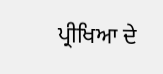ਪ੍ਰੀਖਿਆ ਦੇ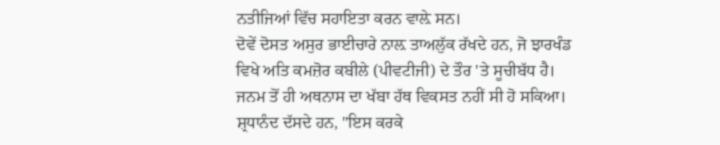ਨਤੀਜਿਆਂ ਵਿੱਚ ਸਹਾਇਤਾ ਕਰਨ ਵਾਲ਼ੇ ਸਨ।
ਦੋਵੇਂ ਦੋਸਤ ਅਸੁਰ ਭਾਈਚਾਰੇ ਨਾਲ਼ ਤਾਅਲੁੱਕ ਰੱਖਦੇ ਹਨ, ਜੋ ਝਾਰਖੰਡ ਵਿਖੇ ਅਤਿ ਕਮਜ਼ੋਰ ਕਬੀਲੇ (ਪੀਵਟੀਜੀ) ਦੇ ਤੌਰ 'ਤੇ ਸੂਚੀਬੱਧ ਹੈ। ਜਨਮ ਤੋਂ ਹੀ ਅਥਨਾਸ ਦਾ ਖੱਬਾ ਹੱਥ ਵਿਕਸਤ ਨਹੀਂ ਸੀ ਹੋ ਸਕਿਆ। ਸ਼੍ਰਧਾਨੰਦ ਦੱਸਦੇ ਹਨ, "ਇਸ ਕਰਕੇ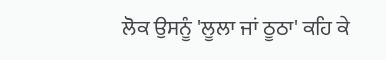ਲੋਕ ਉਸਨੂੰ 'ਲੂਲਾ ਜਾਂ ਠੂਠਾ' ਕਹਿ ਕੇ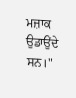ਮਜ਼ਾਕ ਉਡਾਉਂਦੇ ਸਨ।"